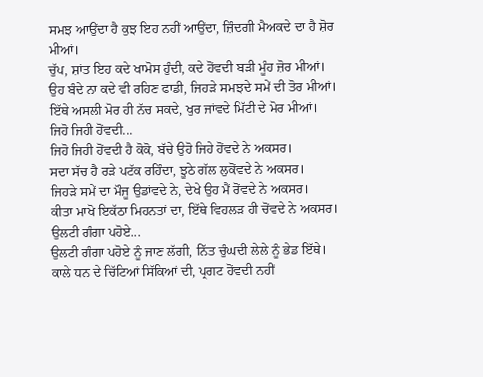ਸਮਝ ਆਉਂਦਾ ਹੈ ਕੁਝ ਇਹ ਨਹੀਂ ਆਉਂਦਾ, ਜ਼ਿੰਦਗੀ ਮੈਅਕਦੇ ਦਾ ਹੈ ਸ਼ੋਰ ਮੀਆਂ।
ਚੁੱਪ, ਸ਼ਾਂਤ ਇਹ ਕਦੇ ਖਾਮੋਸ ਹੁੰਦੀ, ਕਦੇ ਹੋਂਵਦੀ ਬੜੀ ਮੂੰਹ ਜ਼ੋਰ ਮੀਆਂ।
ਉਹ ਬੰਦੇ ਨਾ ਕਦੇ ਵੀ ਰਹਿਣ ਫਾਡੀ, ਜਿਹੜੇ ਸਮਝਦੇ ਸਮੇਂ ਦੀ ਤੋਰ ਮੀਆਂ।
ਇੱਥੇ ਅਸਲੀ ਮੋਰ ਹੀ ਨੱਚ ਸਕਦੇ, ਖੁਰ ਜਾਂਵਦੇ ਮਿੱਟੀ ਦੇ ਮੋਰ ਮੀਆਂ।
ਜਿਹੋ ਜਿਹੀ ਹੋਂਵਦੀ...
ਜਿਹੋ ਜਿਹੀ ਹੋਂਵਦੀ ਹੈ ਕੋਕੋ, ਬੱਚੇ ਉਹੋ ਜਿਹੇ ਹੋਂਵਦੇ ਨੇ ਅਕਸਰ।
ਸਦਾ ਸੱਚ ਹੈ ਰੜੇ ਪਟੱਕ ਰਹਿੰਦਾ, ਝੂਠੇ ਗੱਲ ਲੁਕੋਂਵਦੇ ਨੇ ਅਕਸਰ।
ਜਿਹੜੇ ਸਮੇਂ ਦਾ ਮੌਜੂ ਉਡਾਂਵਦੇ ਨੇ, ਦੇਖੇ ਉਹ ਮੈਂ ਰੋਂਵਦੇ ਨੇ ਅਕਸਰ।
ਕੀਤਾ ਮਾਖੋ ਇਕੱਠਾ ਮਿਹਨਤਾਂ ਦਾ, ਇੱਥੇ ਵਿਹਲੜ ਹੀ ਚੋਂਵਦੇ ਨੇ ਅਕਸਰ।
ਉਲਟੀ ਗੰਗਾ ਪਹੋਏ...
ਉਲਟੀ ਗੰਗਾ ਪਹੋਏ ਨੂੰ ਜਾਣ ਲੱਗੀ, ਨਿੱਤ ਚੁੰਘਦੀ ਲੇਲੇ ਨੂੰ ਭੇਡ ਇੱਥੇ।
ਕਾਲੇ ਧਨ ਦੇ ਚਿੱਟਿਆਂ ਸਿੱਕਿਆਂ ਦੀ, ਪ੍ਰਗਟ ਹੋਂਵਦੀ ਨਹੀਂ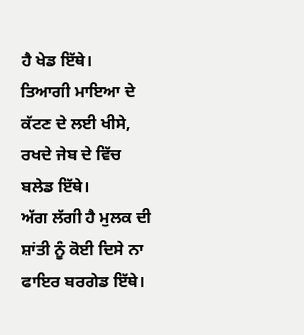ਹੈ ਖੇਡ ਇੱਥੇ।
ਤਿਆਗੀ ਮਾਇਆ ਦੇ ਕੱਟਣ ਦੇ ਲਈ ਖੀਸੇ, ਰਖਦੇ ਜੇਬ ਦੇ ਵਿੱਚ ਬਲੇਡ ਇੱਥੇ।
ਅੱਗ ਲੱਗੀ ਹੈ ਮੁਲਕ ਦੀ ਸ਼ਾਂਤੀ ਨੂੰ ਕੋਈ ਦਿਸੇ ਨਾ ਫਾਇਰ ਬਰਗੇਡ ਇੱਥੇ।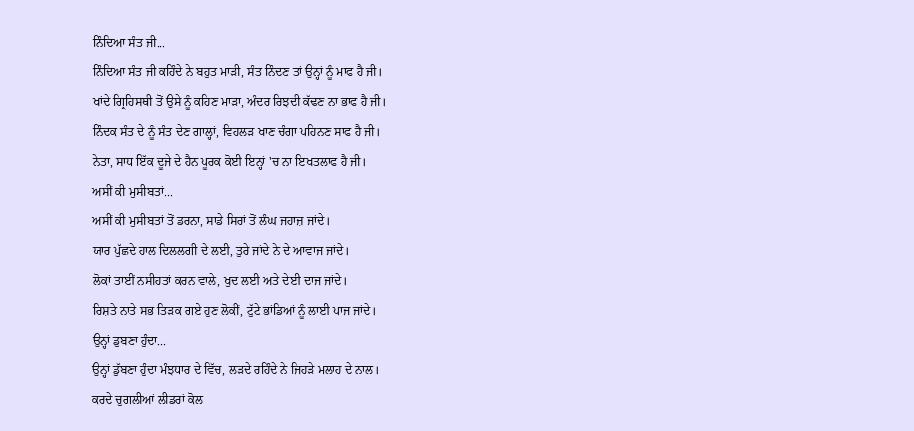ਨਿੰਦਿਆ ਸੰਤ ਜੀ...
ਨਿੰਦਿਆ ਸੰਤ ਜੀ ਕਹਿੰਦੇ ਨੇ ਬਹੁਤ ਮਾੜੀ, ਸੰਤ ਨਿੰਦਣ ਤਾਂ ਉਨ੍ਹਾਂ ਨੂੰ ਮਾਫ ਹੈ ਜੀ।
ਖਾਂਦੇ ਗ੍ਰਿਹਿਸਥੀ ਤੋਂ ਉਸੇ ਨੂੰ ਕਹਿਣ ਮਾੜਾ, ਅੰਦਰ ਰਿਝਦੀ ਕੱਢਣ ਨਾ ਭਾਫ ਹੈ ਜੀ।
ਨਿੰਦਕ ਸੰਤ ਦੇ ਨੂੰ ਸੰਤ ਦੇਣ ਗਾਲ੍ਹਾਂ, ਵਿਹਲੜ ਖਾਣ ਚੰਗਾ ਪਹਿਨਣ ਸਾਫ ਹੈ ਜੀ।
ਨੇਤਾ, ਸਾਧ ਇੱਕ ਦੂਜੇ ਦੇ ਹੈਨ ਪੂਰਕ ਕੋਈ ਇਨ੍ਹਾਂ 'ਚ ਨਾ ਇਖਤਲਾਫ ਹੈ ਜੀ।
ਅਸੀਂ ਕੀ ਮੁਸੀਬਤਾਂ...
ਅਸੀਂ ਕੀ ਮੁਸੀਬਤਾਂ ਤੋਂ ਡਰਨਾ, ਸਾਡੇ ਸਿਰਾਂ ਤੋਂ ਲੰਘ ਜਹਾਜ਼ ਜਾਂਦੇ।
ਯਾਰ ਪੁੱਛਦੇ ਹਾਲ ਦਿਲਲਗੀ ਦੇ ਲਈ, ਤੁਰੇ ਜਾਂਦੇ ਨੇ ਦੇ ਆਵਾਜ ਜਾਂਦੇ।
ਲੋਕਾਂ ਤਾਈਂ ਨਸੀਹਤਾਂ ਕਰਨ ਵਾਲੇ, ਖੁਦ ਲਈ ਅਤੇ ਦੇਈ ਦਾਜ ਜਾਂਦੇ।
ਰਿਸ਼ਤੇ ਨਾਤੇ ਸਭ ਤਿੜਕ ਗਏ ਹੁਣ ਲੋਕੀਂ, ਟੁੱਟੇ ਭਾਂਡਿਆਂ ਨੂੰ ਲਾਈ ਪਾਜ ਜਾਂਦੇ।
ਉਨ੍ਹਾਂ ਡੁਬਣਾ ਹੁੰਦਾ...
ਉਨ੍ਹਾਂ ਡੁੱਬਣਾ ਹੁੰਦਾ ਮੰਝਧਾਰ ਦੇ ਵਿੱਚ, ਲੜਦੇ ਰਹਿੰਦੇ ਨੇ ਜਿਹੜੇ ਮਲਾਹ ਦੇ ਨਾਲ।
ਕਰਦੇ ਚੁਗਲੀਆਂ ਲੀਡਰਾਂ ਕੋਲ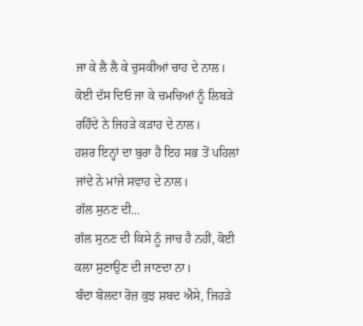ਜਾ ਕੇ ਲੈ ਲੈ ਕੇ ਚੁਸਕੀਆਂ ਚਾਹ ਦੇ ਨਾਲ।
ਕੋਈ ਦੱਸ ਦਿਓ ਜਾ ਕੇ ਚਮਚਿਆਂ ਨੂੰ ਲਿਬੜੇ ਰਹਿੰਦੇ ਨੇ ਜਿਹੜੇ ਕੜਾਹ ਦੇ ਨਾਲ।
ਹਸ਼ਰ ਇਨ੍ਹਾਂ ਦਾ ਬੁਰਾ ਹੈ ਇਹ ਸਭ ਤੋਂ ਪਹਿਲਾਂ ਜਾਂਦੇ ਨੇ ਮਾਂਜੇ ਸਵਾਹ ਦੇ ਨਾਲ।
ਗੱਲ ਸੁਨਣ ਦੀ...
ਗੱਲ ਸੁਨਣ ਦੀ ਕਿਸੇ ਨੂੰ ਜਾਚ ਹੈ ਨਹੀਂ, ਕੋਈ ਕਲਾ ਸੁਣਾਉਣ ਦੀ ਜਾਣਦਾ ਨਾ।
ਬੰਦਾ ਬੋਲਦਾ ਰੋਜ਼ ਕੁਝ ਸ਼ਬਦ ਐਸੇ, ਜਿਹੜੇ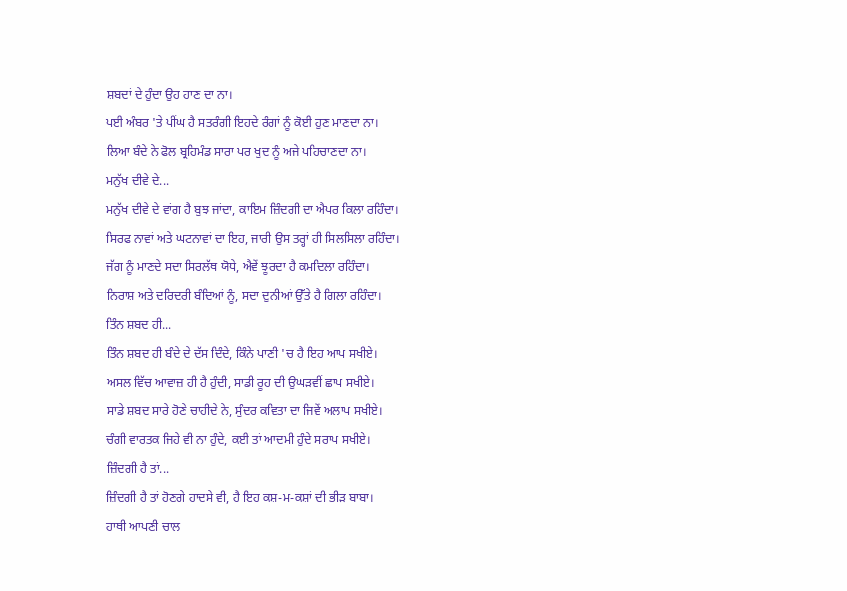ਸ਼ਬਦਾਂ ਦੇ ਹੁੰਦਾ ਉਹ ਹਾਣ ਦਾ ਨਾ।
ਪਈ ਅੰਬਰ 'ਤੇ ਪੀਂਘ ਹੈ ਸਤਰੰਗੀ ਇਹਦੇ ਰੰਗਾਂ ਨੂੰ ਕੋਈ ਹੁਣ ਮਾਣਦਾ ਨਾ।
ਲਿਆ ਬੰਦੇ ਨੇ ਫੋਲ ਬ੍ਰਹਿਮੰਡ ਸਾਰਾ ਪਰ ਖੁਦ ਨੂੰ ਅਜੇ ਪਹਿਚਾਣਦਾ ਨਾ।
ਮਨੁੱਖ ਦੀਵੇ ਦੇ...
ਮਨੁੱਖ ਦੀਵੇ ਦੇ ਵਾਂਗ ਹੈ ਬੁਝ ਜਾਂਦਾ, ਕਾਇਮ ਜ਼ਿੰਦਗੀ ਦਾ ਐਪਰ ਕਿਲਾ ਰਹਿੰਦਾ।
ਸਿਰਫ ਨਾਵਾਂ ਅਤੇ ਘਟਨਾਵਾਂ ਦਾ ਇਹ, ਜਾਰੀ ਉਸ ਤਰ੍ਹਾਂ ਹੀ ਸਿਲਸਿਲਾ ਰਹਿੰਦਾ।
ਜੱਗ ਨੂੰ ਮਾਣਦੇ ਸਦਾ ਸਿਰਲੱਥ ਯੋਧੇ, ਐਵੇਂ ਝੂਰਦਾ ਹੈ ਕਮਦਿਲਾ ਰਹਿੰਦਾ।
ਨਿਰਾਸ਼ ਅਤੇ ਦਰਿਦਰੀ ਬੰਦਿਆਂ ਨੂੰ, ਸਦਾ ਦੁਨੀਆਂ ਉੱਤੇ ਹੈ ਗਿਲਾ ਰਹਿੰਦਾ।
ਤਿੰਨ ਸ਼ਬਦ ਹੀ...
ਤਿੰਨ ਸ਼ਬਦ ਹੀ ਬੰਦੇ ਦੇ ਦੱਸ ਦਿੰਦੇ, ਕਿੰਨੇ ਪਾਣੀ 'ਚ ਹੈ ਇਹ ਆਪ ਸਖੀਏ।
ਅਸਲ ਵਿੱਚ ਆਵਾਜ਼ ਹੀ ਹੈ ਹੁੰਦੀ, ਸਾਡੀ ਰੂਹ ਦੀ ਉਘੜਵੀਂ ਛਾਪ ਸਖੀਏ।
ਸਾਡੇ ਸ਼ਬਦ ਸਾਰੇ ਹੋਣੇ ਚਾਹੀਦੇ ਨੇ, ਸੁੰਦਰ ਕਵਿਤਾ ਦਾ ਜਿਵੇਂ ਅਲਾਪ ਸਖੀਏ।
ਚੰਗੀ ਵਾਰਤਕ ਜਿਹੇ ਵੀ ਨਾ ਹੁੰਦੇ, ਕਈ ਤਾਂ ਆਦਮੀ ਹੁੰਦੇ ਸਰਾਪ ਸਖੀਏ।
ਜ਼ਿੰਦਗੀ ਹੈ ਤਾਂ...
ਜ਼ਿੰਦਗੀ ਹੈ ਤਾਂ ਹੋਣਗੇ ਹਾਦਸੇ ਵੀ, ਹੈ ਇਹ ਕਸ਼-ਮ-ਕਸ਼ਾਂ ਦੀ ਭੀੜ ਬਾਬਾ।
ਹਾਥੀ ਆਪਣੀ ਚਾਲ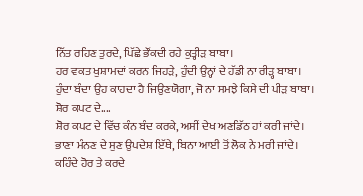ਨਿੱਤ ਰਹਿਣ ਤੁਰਦੇ, ਪਿੱਛੇ ਭੌਂਕਦੀ ਰਹੇ ਕੁਤ੍ਹੀੜ ਬਾਬਾ।
ਹਰ ਵਕਤ ਖੁਸ਼ਾਮਦਾਂ ਕਰਨ ਜਿਹੜੇ, ਹੁੰਦੀ ਉਨ੍ਹਾਂ ਦੇ ਹੱਡੀ ਨਾ ਰੀੜ੍ਹ ਬਾਬਾ।
ਹੁੰਦਾ ਬੰਦਾ ਉਹ ਕਾਹਦਾ ਹੈ ਜਿਉਣਯੋਗਾ, ਜੋ ਨਾ ਸਮਝੇ ਕਿਸੇ ਦੀ ਪੀੜ ਬਾਬਾ।
ਸ਼ੋਰ ਕਪਟ ਦੇ....
ਸ਼ੋਰ ਕਪਟ ਦੇ ਵਿੱਚ ਕੰਨ ਬੰਦ ਕਰਕੇ, ਅਸੀਂ ਦੇਖ ਅਣਡਿੱਠ ਹਾਂ ਕਰੀ ਜਾਂਦੇ।
ਭਾਣਾ ਮੰਨਣ ਦੇ ਸੁਣ ਉਪਦੇਸ਼ ਇੱਥੇ, ਬਿਨਾ ਆਈ ਤੋਂ ਲੋਕ ਨੇ ਮਰੀ ਜਾਂਦੇ।
ਕਹਿੰਦੇ ਹੋਰ ਤੇ ਕਰਦੇ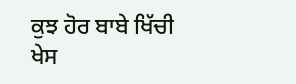ਕੁਝ ਹੋਰ ਬਾਬੇ ਖਿੱਚੀ ਖੇਸ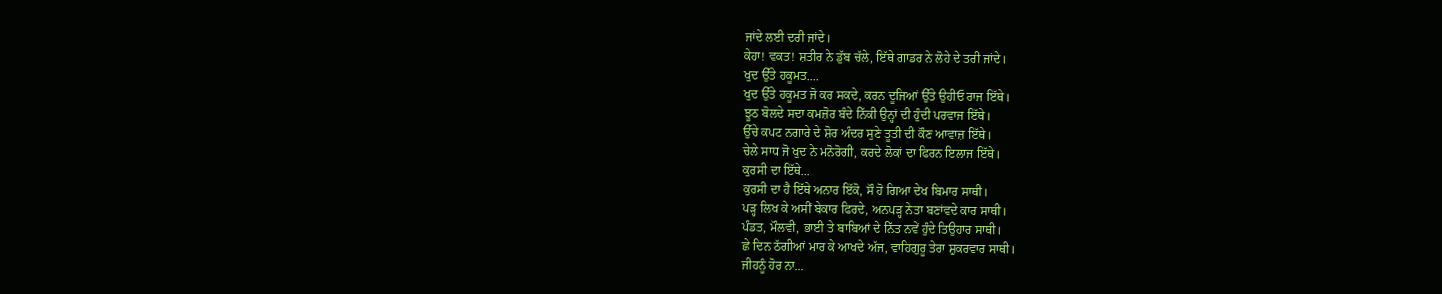ਜਾਂਦੇ ਲਈ ਦਰੀ ਜਾਂਦੇ।
ਕੇਹਾ! ਵਕਤ! ਸ਼ਤੀਰ ਨੇ ਡੁੱਬ ਚੱਲੇ, ਇੱਥੇ ਗਾਡਰ ਨੇ ਲੋਹੇ ਦੇ ਤਰੀ ਜਾਂਦੇ।
ਖੁਦ ਉੱਤੇ ਹਕੂਮਤ....
ਖੁਦ ਉੱਤੇ ਹਕੂਮਤ ਜੋ ਕਰ ਸਕਦੇ, ਕਰਨ ਦੂਜਿਆਂ ਉੱਤੇ ਉਹੀਓ ਰਾਜ ਇੱਥੇ।
ਝੂਠ ਬੋਲਦੇ ਸਦਾ ਕਮਜ਼ੋਰ ਬੰਦੇ ਨਿੱਕੀ ਉਨ੍ਹਾਂ ਦੀ ਹੁੰਦੀ ਪਰਵਾਜ ਇੱਥੇ।
ਉੱਚੇ ਕਪਟ ਨਗਾਰੇ ਦੇ ਸ਼ੋਰ ਅੰਦਰ ਸੁਣੇ ਤੂਤੀ ਦੀ ਕੌਣ ਆਵਾਜ਼ ਇੱਥੇ।
ਚੇਲੇ ਸਾਧ ਜੋ ਖੁਦ ਨੇ ਮਨੋਰੋਗੀ, ਕਰਦੇ ਲੋਕਾਂ ਦਾ ਫਿਰਨ ਇਲਾਜ ਇੱਥੇ।
ਕੁਰਸੀ ਦਾ ਇੱਥੇ...
ਕੁਰਸੀ ਦਾ ਹੈ ਇੱਥੇ ਅਨਾਰ ਇੱਕੋ, ਸੌ ਹੋ ਗਿਆ ਦੇਖ ਬਿਮਾਰ ਸਾਥੀ।
ਪੜ੍ਹ ਲਿਖ ਕੇ ਅਸੀਂ ਬੇਕਾਰ ਫਿਰਦੇ, ਅਨਪੜ੍ਹ ਨੇਤਾ ਬਣਾਂਵਦੇ ਕਾਰ ਸਾਥੀ।
ਪੰਡਤ, ਮੌਲਵੀ, ਭਾਈ ਤੇ ਬਾਬਿਆਂ ਦੇ ਨਿੱਤ ਨਵੇਂ ਹੁੰਦੇ ਤਿਉਹਾਰ ਸਾਥੀ।
ਛੇ ਦਿਨ ਠੱਗੀਆਂ ਮਾਰ ਕੇ ਆਖਦੇ ਅੱਜ, ਵਾਹਿਗੁਰੂ ਤੇਰਾ ਸ਼ੁਕਰਵਾਰ ਸਾਥੀ।
ਜੀਹਨੂੰ ਹੋਰ ਨਾ...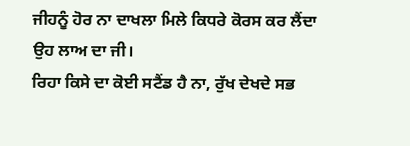ਜੀਹਨੂੰ ਹੋਰ ਨਾ ਦਾਖਲਾ ਮਿਲੇ ਕਿਧਰੇ ਕੋਰਸ ਕਰ ਲੈਂਦਾ ਉਹ ਲਾਅ ਦਾ ਜੀ।
ਰਿਹਾ ਕਿਸੇ ਦਾ ਕੋਈ ਸਟੈਂਡ ਹੈ ਨਾ, ਰੁੱਖ ਦੇਖਦੇ ਸਭ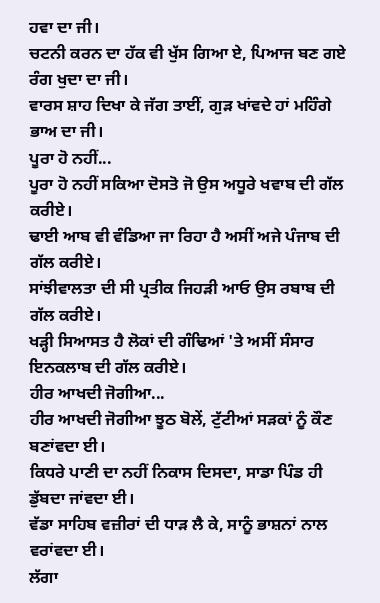ਹਵਾ ਦਾ ਜੀ।
ਚਟਨੀ ਕਰਨ ਦਾ ਹੱਕ ਵੀ ਖੁੱਸ ਗਿਆ ਏ, ਪਿਆਜ ਬਣ ਗਏ ਰੰਗ ਖੁਦਾ ਦਾ ਜੀ।
ਵਾਰਸ ਸ਼ਾਹ ਦਿਖਾ ਕੇ ਜੱਗ ਤਾਈਂ, ਗੁੜ ਖਾਂਵਦੇ ਹਾਂ ਮਹਿੰਗੇ ਭਾਅ ਦਾ ਜੀ।
ਪੂਰਾ ਹੋ ਨਹੀਂ...
ਪੂਰਾ ਹੋ ਨਹੀਂ ਸਕਿਆ ਦੋਸਤੋ ਜੋ ਉਸ ਅਧੂਰੇ ਖਵਾਬ ਦੀ ਗੱਲ ਕਰੀਏ।
ਢਾਈ ਆਬ ਵੀ ਵੰਡਿਆ ਜਾ ਰਿਹਾ ਹੈ ਅਸੀਂ ਅਜੇ ਪੰਜਾਬ ਦੀ ਗੱਲ ਕਰੀਏ।
ਸਾਂਝੀਵਾਲਤਾ ਦੀ ਸੀ ਪ੍ਰਤੀਕ ਜਿਹੜੀ ਆਓ ਉਸ ਰਬਾਬ ਦੀ ਗੱਲ ਕਰੀਏ।
ਖੜ੍ਹੀ ਸਿਆਸਤ ਹੈ ਲੋਕਾਂ ਦੀ ਗੰਢਿਆਂ 'ਤੇ ਅਸੀਂ ਸੰਸਾਰ ਇਨਕਲਾਬ ਦੀ ਗੱਲ ਕਰੀਏ।
ਹੀਰ ਆਖਦੀ ਜੋਗੀਆ...
ਹੀਰ ਆਖਦੀ ਜੋਗੀਆ ਝੂਠ ਬੋਲੇਂ, ਟੁੱਟੀਆਂ ਸੜਕਾਂ ਨੂੰ ਕੌਣ ਬਣਾਂਵਦਾ ਈ।
ਕਿਧਰੇ ਪਾਣੀ ਦਾ ਨਹੀਂ ਨਿਕਾਸ ਦਿਸਦਾ, ਸਾਡਾ ਪਿੰਡ ਹੀ ਡੁੱਬਦਾ ਜਾਂਵਦਾ ਈ।
ਵੱਡਾ ਸਾਹਿਬ ਵਜ਼ੀਰਾਂ ਦੀ ਧਾੜ ਲੈ ਕੇ, ਸਾਨੂੰ ਭਾਸ਼ਨਾਂ ਨਾਲ ਵਰਾਂਵਦਾ ਈ।
ਲੱਗਾ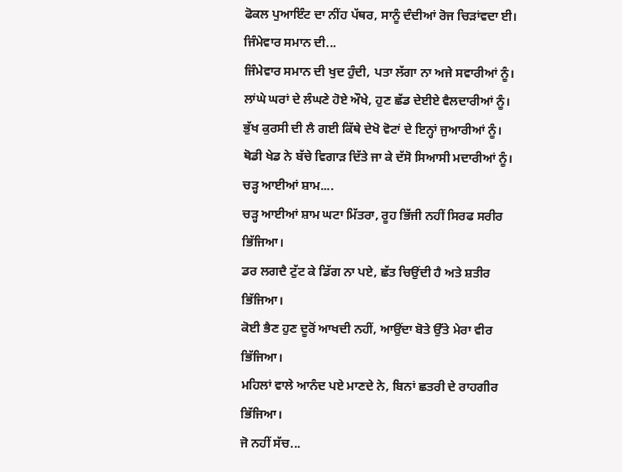ਫੋਕਲ ਪੁਆਇੰਟ ਦਾ ਨੀਂਹ ਪੱਥਰ, ਸਾਨੂੰ ਦੰਦੀਆਂ ਰੋਜ ਚਿੜਾਂਵਦਾ ਈ।
ਜਿੰਮੇਵਾਰ ਸਮਾਨ ਦੀ...
ਜਿੰਮੇਵਾਰ ਸਮਾਨ ਦੀ ਖੁਦ ਹੁੰਦੀ, ਪਤਾ ਲੱਗਾ ਨਾ ਅਜੇ ਸਵਾਰੀਆਂ ਨੂੰ।
ਲਾਂਘੇ ਘਰਾਂ ਦੇ ਲੰਘਣੇ ਹੋਏ ਔਖੇ, ਹੁਣ ਛੱਡ ਦੇਈਏ ਵੈਲਦਾਰੀਆਂ ਨੂੰ।
ਭੁੱਖ ਕੁਰਸੀ ਦੀ ਲੈ ਗਈ ਕਿੱਥੇ ਦੇਖੋ ਵੋਟਾਂ ਦੇ ਇਨ੍ਹਾਂ ਜੁਆਰੀਆਂ ਨੂੰ।
ਥੋਡੀ ਖੇਡ ਨੇ ਬੱਚੇ ਵਿਗਾੜ ਦਿੱਤੇ ਜਾ ਕੇ ਦੱਸੋ ਸਿਆਸੀ ਮਦਾਰੀਆਂ ਨੂੰ।
ਚੜ੍ਹ ਆਈਆਂ ਸ਼ਾਮ....
ਚੜ੍ਹ ਆਈਆਂ ਸ਼ਾਮ ਘਟਾ ਮਿੱਤਰਾ, ਰੂਹ ਭਿੱਜੀ ਨਹੀਂ ਸਿਰਫ ਸਰੀਰ ਭਿੱਜਿਆ।
ਡਰ ਲਗਦੈ ਟੁੱਟ ਕੇ ਡਿੱਗ ਨਾ ਪਏ, ਛੱਤ ਚਿਉਂਦੀ ਹੈ ਅਤੇ ਸ਼ਤੀਰ ਭਿੱਜਿਆ।
ਕੋਈ ਭੈਣ ਹੁਣ ਦੂਰੋਂ ਆਖਦੀ ਨਹੀਂ, ਆਉਂਦਾ ਬੋਤੇ ਉੱਤੇ ਮੇਰਾ ਵੀਰ ਭਿੱਜਿਆ।
ਮਹਿਲਾਂ ਵਾਲੇ ਆਨੰਦ ਪਏ ਮਾਣਦੇ ਨੇ, ਬਿਨਾਂ ਛਤਰੀ ਦੇ ਰਾਹਗੀਰ ਭਿੱਜਿਆ।
ਜੋ ਨਹੀਂ ਸੱਚ...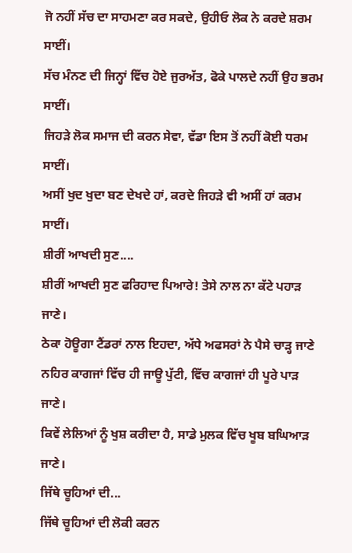ਜੋ ਨਹੀਂ ਸੱਚ ਦਾ ਸਾਹਮਣਾ ਕਰ ਸਕਦੇ, ਉਹੀਓ ਲੋਕ ਨੇ ਕਰਦੇ ਸ਼ਰਮ ਸਾਈਂ।
ਸੱਚ ਮੰਨਣ ਦੀ ਜਿਨ੍ਹਾਂ ਵਿੱਚ ਹੋਏ ਜੁਰਅੱਤ, ਫੋਕੇ ਪਾਲਦੇ ਨਹੀਂ ਉਹ ਭਰਮ ਸਾਈਂ।
ਜਿਹੜੇ ਲੋਕ ਸਮਾਜ ਦੀ ਕਰਨ ਸੇਵਾ, ਵੱਡਾ ਇਸ ਤੋਂ ਨਹੀਂ ਕੋਈ ਧਰਮ ਸਾਈਂ।
ਅਸੀਂ ਖੁਦ ਖੁਦਾ ਬਣ ਦੇਖਦੇ ਹਾਂ, ਕਰਦੇ ਜਿਹੜੇ ਵੀ ਅਸੀਂ ਹਾਂ ਕਰਮ ਸਾਈਂ।
ਸ਼ੀਰੀਂ ਆਖਦੀ ਸੁਣ....
ਸ਼ੀਰੀਂ ਆਖਦੀ ਸੁਣ ਫਰਿਹਾਦ ਪਿਆਰੇ! ਤੇਸੇ ਨਾਲ ਨਾ ਕੱਟੇ ਪਹਾੜ ਜਾਣੇ।
ਠੇਕਾ ਹੋਊਗਾ ਟੈਂਡਰਾਂ ਨਾਲ ਇਹਦਾ, ਅੱਧੇ ਅਫਸਰਾਂ ਨੇ ਪੈਸੇ ਚਾੜ੍ਹ ਜਾਣੇ
ਨਹਿਰ ਕਾਗਜਾਂ ਵਿੱਚ ਹੀ ਜਾਊ ਪੁੱਟੀ, ਵਿੱਚ ਕਾਗਜਾਂ ਹੀ ਪੂਰੇ ਪਾੜ ਜਾਣੇ।
ਕਿਵੇਂ ਲੇਲਿਆਂ ਨੂੰ ਖੁਸ਼ ਕਰੀਦਾ ਹੈ, ਸਾਡੇ ਮੁਲਕ ਵਿੱਚ ਖੂਬ ਬਘਿਆੜ ਜਾਣੇ।
ਜਿੱਥੇ ਚੂਹਿਆਂ ਦੀ...
ਜਿੱਥੇ ਚੂਹਿਆਂ ਦੀ ਲੋਕੀ ਕਰਨ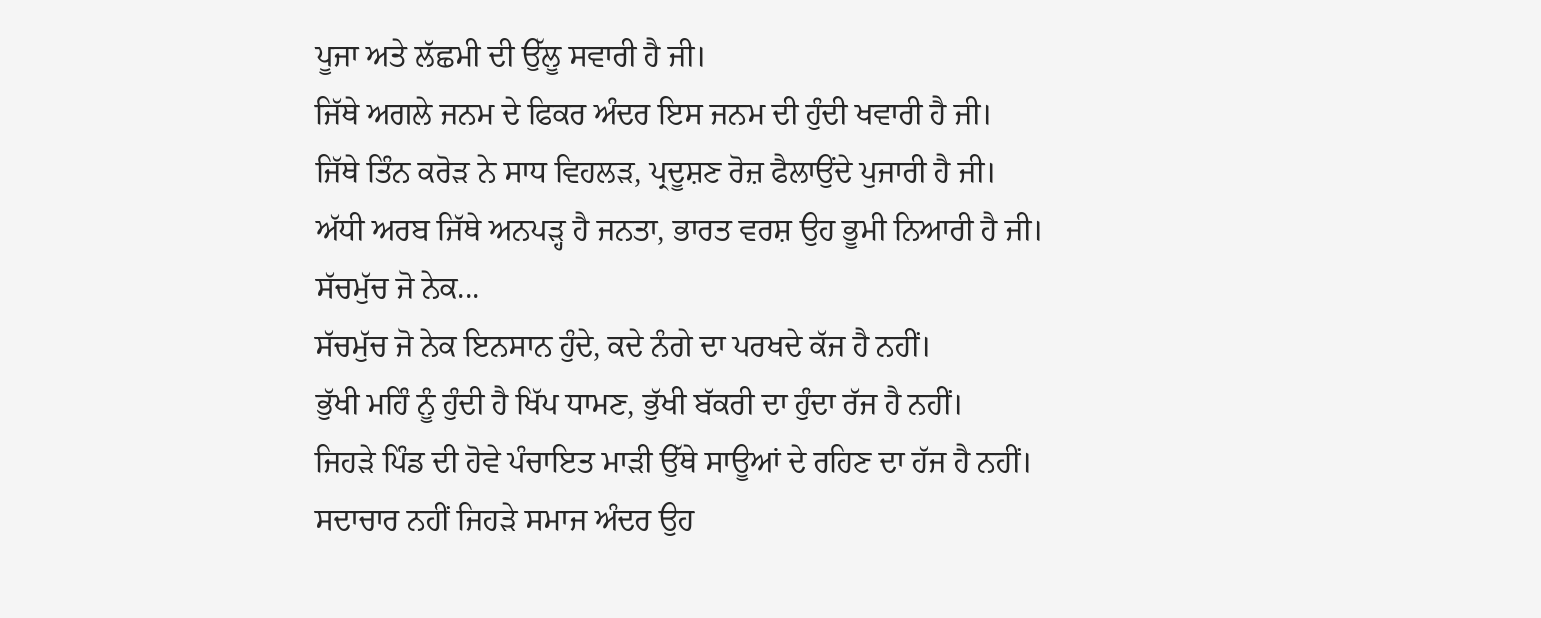ਪੂਜਾ ਅਤੇ ਲੱਛਮੀ ਦੀ ਉੱਲੂ ਸਵਾਰੀ ਹੈ ਜੀ।
ਜਿੱਥੇ ਅਗਲੇ ਜਨਮ ਦੇ ਫਿਕਰ ਅੰਦਰ ਇਸ ਜਨਮ ਦੀ ਹੁੰਦੀ ਖਵਾਰੀ ਹੈ ਜੀ।
ਜਿੱਥੇ ਤਿੰਨ ਕਰੋੜ ਨੇ ਸਾਧ ਵਿਹਲੜ, ਪ੍ਰਦੂਸ਼ਣ ਰੋਜ਼ ਫੈਲਾਉਂਦੇ ਪੁਜਾਰੀ ਹੈ ਜੀ।
ਅੱਧੀ ਅਰਬ ਜਿੱਥੇ ਅਨਪੜ੍ਹ ਹੈ ਜਨਤਾ, ਭਾਰਤ ਵਰਸ਼ ਉਹ ਭੂਮੀ ਨਿਆਰੀ ਹੈ ਜੀ।
ਸੱਚਮੁੱਚ ਜੋ ਨੇਕ...
ਸੱਚਮੁੱਚ ਜੋ ਨੇਕ ਇਨਸਾਨ ਹੁੰਦੇ, ਕਦੇ ਨੰਗੇ ਦਾ ਪਰਖਦੇ ਕੱਜ ਹੈ ਨਹੀਂ।
ਭੁੱਖੀ ਮਹਿੰ ਨੂੰ ਹੁੰਦੀ ਹੈ ਖਿੱਪ ਧਾਮਣ, ਭੁੱਖੀ ਬੱਕਰੀ ਦਾ ਹੁੰਦਾ ਰੱਜ ਹੈ ਨਹੀਂ।
ਜਿਹੜੇ ਪਿੰਡ ਦੀ ਹੋਵੇ ਪੰਚਾਇਤ ਮਾੜੀ ਉੱਥੇ ਸਾਊਆਂ ਦੇ ਰਹਿਣ ਦਾ ਹੱਜ ਹੈ ਨਹੀਂ।
ਸਦਾਚਾਰ ਨਹੀਂ ਜਿਹੜੇ ਸਮਾਜ ਅੰਦਰ ਉਹ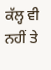ਕੱਲ੍ਹ ਵੀ ਨਹੀਂ ਤੇ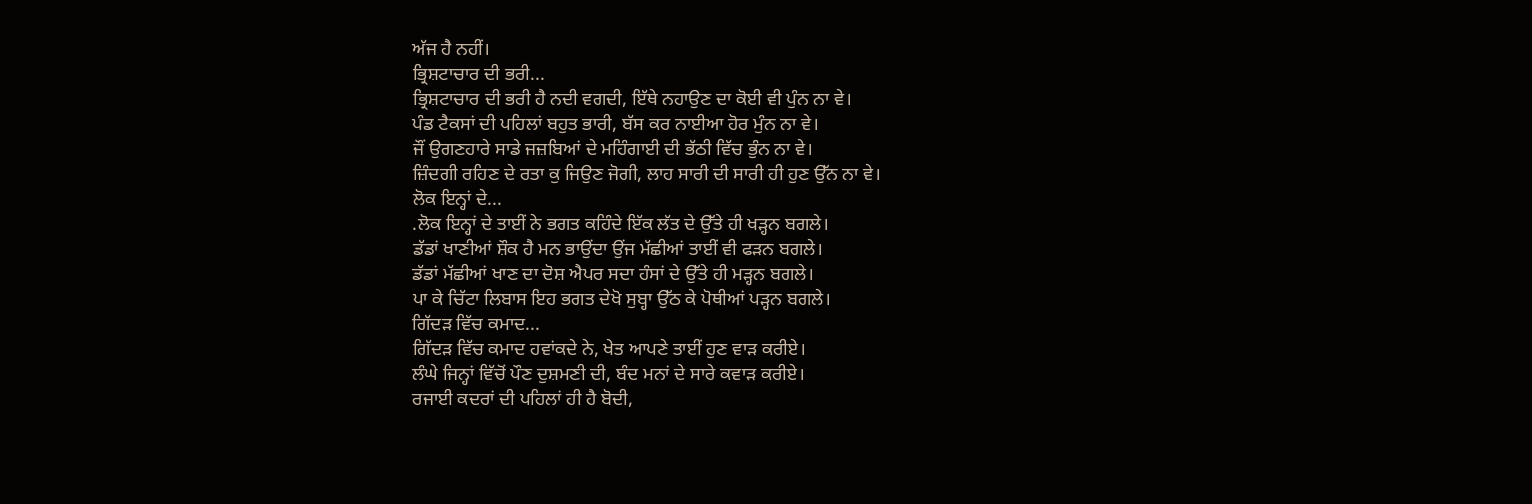ਅੱਜ ਹੈ ਨਹੀਂ।
ਭ੍ਰਿਸ਼ਟਾਚਾਰ ਦੀ ਭਰੀ...
ਭ੍ਰਿਸ਼ਟਾਚਾਰ ਦੀ ਭਰੀ ਹੈ ਨਦੀ ਵਗਦੀ, ਇੱਥੇ ਨਹਾਉਣ ਦਾ ਕੋਈ ਵੀ ਪੁੰਨ ਨਾ ਵੇ।
ਪੰਡ ਟੈਕਸਾਂ ਦੀ ਪਹਿਲਾਂ ਬਹੁਤ ਭਾਰੀ, ਬੱਸ ਕਰ ਨਾਈਆ ਹੋਰ ਮੁੰਨ ਨਾ ਵੇ।
ਜੌਂ ਉਗਣਹਾਰੇ ਸਾਡੇ ਜਜ਼ਬਿਆਂ ਦੇ ਮਹਿੰਗਾਈ ਦੀ ਭੱਠੀ ਵਿੱਚ ਭੁੰਨ ਨਾ ਵੇ।
ਜ਼ਿੰਦਗੀ ਰਹਿਣ ਦੇ ਰਤਾ ਕੁ ਜਿਉਣ ਜੋਗੀ, ਲਾਹ ਸਾਰੀ ਦੀ ਸਾਰੀ ਹੀ ਹੁਣ ਉੱਨ ਨਾ ਵੇ।
ਲੋਕ ਇਨ੍ਹਾਂ ਦੇ...
.ਲੋਕ ਇਨ੍ਹਾਂ ਦੇ ਤਾਈਂ ਨੇ ਭਗਤ ਕਹਿੰਦੇ ਇੱਕ ਲੱਤ ਦੇ ਉੱਤੇ ਹੀ ਖੜ੍ਹਨ ਬਗਲੇ।
ਡੱਡਾਂ ਖਾਣੀਆਂ ਸ਼ੌਕ ਹੈ ਮਨ ਭਾਉਂਦਾ ਉਂਜ ਮੱਛੀਆਂ ਤਾਈਂ ਵੀ ਫੜਨ ਬਗਲੇ।
ਡੱਡਾਂ ਮੱਛੀਆਂ ਖਾਣ ਦਾ ਦੋਸ਼ ਐਪਰ ਸਦਾ ਹੰਸਾਂ ਦੇ ਉੱਤੇ ਹੀ ਮੜ੍ਹਨ ਬਗਲੇ।
ਪਾ ਕੇ ਚਿੱਟਾ ਲਿਬਾਸ ਇਹ ਭਗਤ ਦੇਖੋ ਸੁਬ੍ਹਾ ਉੱਠ ਕੇ ਪੋਥੀਆਂ ਪੜ੍ਹਨ ਬਗਲੇ।
ਗਿੱਦੜ ਵਿੱਚ ਕਮਾਦ...
ਗਿੱਦੜ ਵਿੱਚ ਕਮਾਦ ਹਵਾਂਕਦੇ ਨੇ, ਖੇਤ ਆਪਣੇ ਤਾਈਂ ਹੁਣ ਵਾੜ ਕਰੀਏ।
ਲੰਘੇ ਜਿਨ੍ਹਾਂ ਵਿੱਚੋਂ ਪੌਣ ਦੁਸ਼ਮਣੀ ਦੀ, ਬੰਦ ਮਨਾਂ ਦੇ ਸਾਰੇ ਕਵਾੜ ਕਰੀਏ।
ਰਜਾਈ ਕਦਰਾਂ ਦੀ ਪਹਿਲਾਂ ਹੀ ਹੈ ਬੋਦੀ,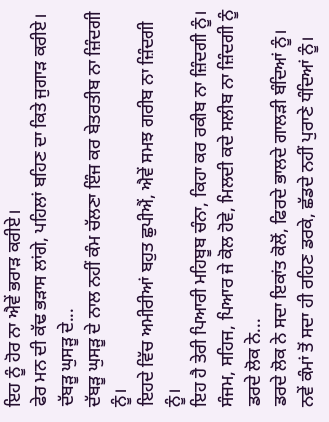ਇਹ ਨੂੰ ਹੋਰ ਨਾ ਐਵੇਂ ਭਰਾੜ ਕਰੀਏ।
ਫੇਰ ਮਨ ਦੀ ਕੱਢ ਭੜਾਸ ਲਾਂਗੇ, ਪਹਿਲਾਂ ਬਹਿਣ ਦਾ ਕਿਤੇ ਜੁਗਾੜ ਕਰੀਏ।
ਦੱਬੜੂ ਘੁਸੜੂ ਦੇ...
ਦੱਬੜੂ ਘੁਸੜੂ ਦੇ ਨਾਲ ਨਹੀਂ ਕੰਮ ਚੱਲਣਾ ਇੰਜ ਕਰ ਬੇਤਰਤੀਬ ਨਾ ਜ਼ਿੰਦਗੀ ਨੂੰ।
ਇਹਦੇ ਵਿੱਚ ਅਮੀਰੀਆਂ ਬਹੁਤ ਛੁਪੀਐਂ, ਐਵੇਂ ਸਮਝ ਗਰੀਬ ਨਾ ਜ਼ਿੰਦਗੀ ਨੂੰ।
ਇਹ ਹੈ ਤੇਰੀ ਪਿਆਰੀ ਮਹਿਬੂਬ ਚੰਨਾ, ਕਿਹਾ ਕਰ ਰਕੀਬ ਨਾ ਜ਼ਿੰਦਗੀ ਨੂੰ।
ਸੰਜਮ, ਸਹਿਜ, ਪਿਆਰ ਜੇ ਕੋਲ ਹੋਵੇ, ਮਿਲਦੀ ਕਦੇ ਸਲੀਬ ਨਾ ਜ਼ਿੰਦਗੀ ਨੂੰ
ਡਰਦੇ ਲੋਕ ਨੇ...
ਡਰਦੇ ਲੋਕ ਨੇ ਸਦਾ ਇਕਾਂਤ ਕੋਲੋਂ, ਫਿਰਦੇ ਭਾਲਦੇ ਗਾਲੜੀ ਬੰਦਿਆਂ ਨੂੰ।
ਨਵੇਂ ਕੰਮਾਂ ਤੋਂ ਸਦਾ ਹੀ ਰਹਿਣ ਡਰਕੇ, ਛੱਡਦੇ ਨਹੀਂ ਪੁਰਾਣੇ ਧੰਦਿਆਂ ਨੂੰ।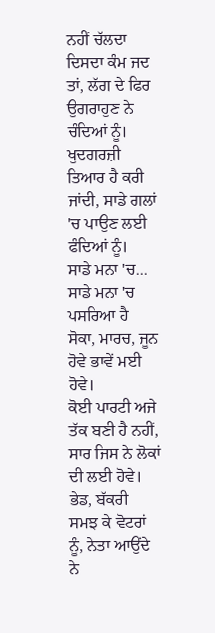ਨਹੀਂ ਚੱਲਦਾ ਦਿਸਦਾ ਕੰਮ ਜਦ ਤਾਂ, ਲੱਗ ਦੇ ਫਿਰ ਉਗਰਾਹੁਣ ਨੇ ਚੰਦਿਆਂ ਨੂੰ।
ਖੁਦਗਰਜ਼ੀ ਤਿਆਰ ਹੈ ਕਰੀ ਜਾਂਦੀ, ਸਾਡੇ ਗਲਾਂ 'ਚ ਪਾਉਣ ਲਈ ਫੰਦਿਆਂ ਨੂੰ।
ਸਾਡੇ ਮਨਾ 'ਚ...
ਸਾਡੇ ਮਨਾ 'ਚ ਪਸਰਿਆ ਹੈ ਸੋਕਾ, ਮਾਰਚ, ਜੂਨ ਹੋਵੇ ਭਾਵੇਂ ਮਈ ਹੋਵੇ।
ਕੋਈ ਪਾਰਟੀ ਅਜੇ ਤੱਕ ਬਣੀ ਹੈ ਨਹੀਂ, ਸਾਰ ਜਿਸ ਨੇ ਲੋਕਾਂ ਦੀ ਲਈ ਹੋਵੇ।
ਭੇਡ, ਬੱਕਰੀ ਸਮਝ ਕੇ ਵੋਟਰਾਂ ਨੂੰ, ਨੇਤਾ ਆਉਂਦੇ ਨੇ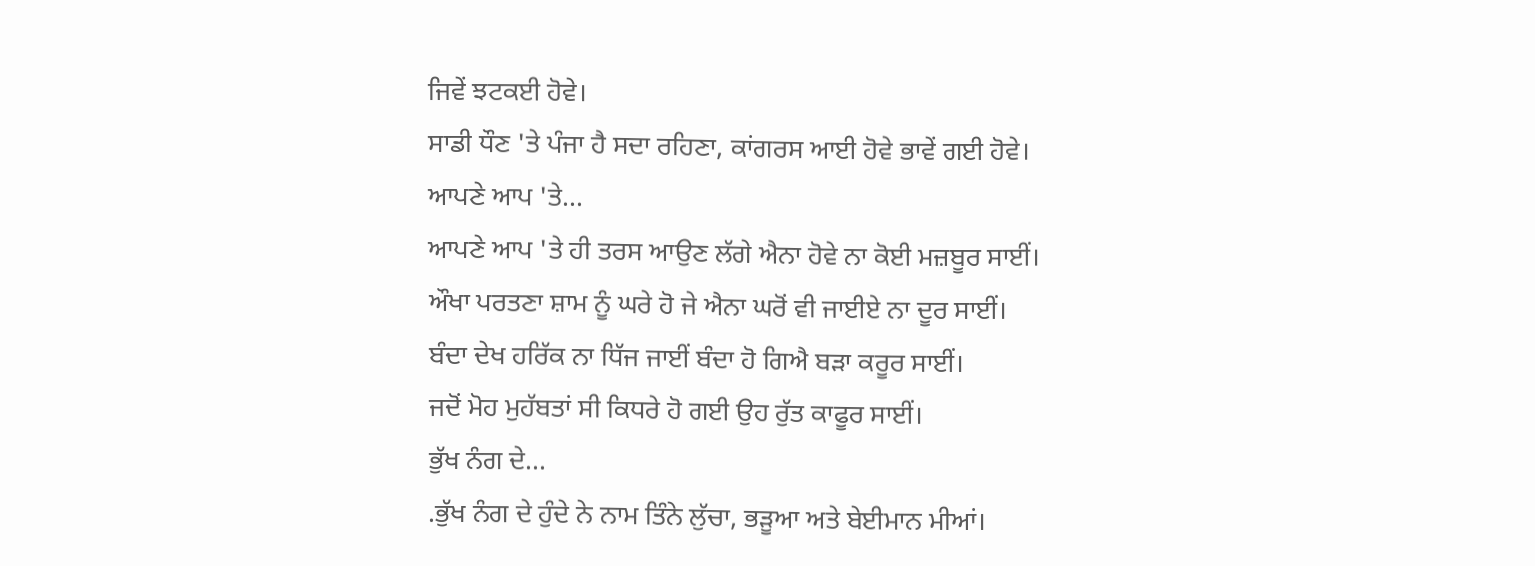ਜਿਵੇਂ ਝਟਕਈ ਹੋਵੇ।
ਸਾਡੀ ਧੌਣ 'ਤੇ ਪੰਜਾ ਹੈ ਸਦਾ ਰਹਿਣਾ, ਕਾਂਗਰਸ ਆਈ ਹੋਵੇ ਭਾਵੇਂ ਗਈ ਹੋਵੇ।
ਆਪਣੇ ਆਪ 'ਤੇ...
ਆਪਣੇ ਆਪ 'ਤੇ ਹੀ ਤਰਸ ਆਉਣ ਲੱਗੇ ਐਨਾ ਹੋਵੇ ਨਾ ਕੋਈ ਮਜ਼ਬੂਰ ਸਾਈਂ।
ਔਖਾ ਪਰਤਣਾ ਸ਼ਾਮ ਨੂੰ ਘਰੇ ਹੋ ਜੇ ਐਨਾ ਘਰੋਂ ਵੀ ਜਾਈਏ ਨਾ ਦੂਰ ਸਾਈਂ।
ਬੰਦਾ ਦੇਖ ਹਰਿੱਕ ਨਾ ਧਿੱਜ ਜਾਈਂ ਬੰਦਾ ਹੋ ਗਿਐ ਬੜਾ ਕਰੂਰ ਸਾਈਂ।
ਜਦੋਂ ਮੋਹ ਮੁਹੱਬਤਾਂ ਸੀ ਕਿਧਰੇ ਹੋ ਗਈ ਉਹ ਰੁੱਤ ਕਾਫੂਰ ਸਾਈਂ।
ਭੁੱਖ ਨੰਗ ਦੇ...
.ਭੁੱਖ ਨੰਗ ਦੇ ਹੁੰਦੇ ਨੇ ਨਾਮ ਤਿੰਨੇ ਲੁੱਚਾ, ਭੜੂਆ ਅਤੇ ਬੇਈਮਾਨ ਮੀਆਂ।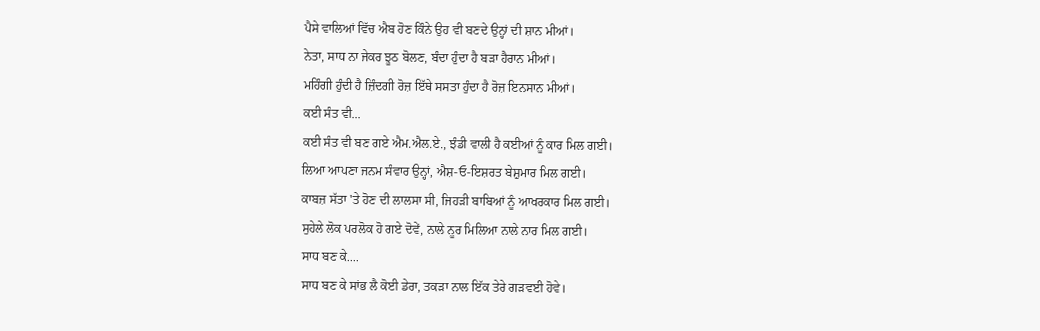ਪੈਸੇ ਵਾਲਿਆਂ ਵਿੱਚ ਐਬ ਹੋਣ ਕਿੰਨੇ ਉਹ ਵੀ ਬਣਦੇ ਉਨ੍ਹਾਂ ਦੀ ਸ਼ਾਨ ਮੀਆਂ।
ਨੇਤਾ, ਸਾਧ ਨਾ ਜੇਕਰ ਝੂਠ ਬੋਲਣ, ਬੰਦਾ ਹੁੰਦਾ ਹੈ ਬੜਾ ਹੈਰਾਨ ਮੀਆਂ।
ਮਹਿੰਗੀ ਹੁੰਦੀ ਹੈ ਜ਼ਿੰਦਗੀ ਰੋਜ਼ ਇੱਥੇ ਸਸਤਾ ਹੁੰਦਾ ਹੈ ਰੋਜ਼ ਇਨਸਾਨ ਮੀਆਂ।
ਕਈ ਸੰਤ ਵੀ...
ਕਈ ਸੰਤ ਵੀ ਬਣ ਗਏ ਐਮ.ਐਲ.ਏ., ਝੰਡੀ ਵਾਲੀ ਹੈ ਕਈਆਂ ਨੂੰ ਕਾਰ ਮਿਲ ਗਈ।
ਲਿਆ ਆਪਣਾ ਜਨਮ ਸੰਵਾਰ ਉਨ੍ਹਾਂ, ਐਸ਼-ਓ-ਇਸ਼ਰਤ ਬੇਸ਼ੁਮਾਰ ਮਿਲ ਗਈ।
ਕਾਬਜ਼ ਸੱਤਾ 'ਤੇ ਹੋਣ ਦੀ ਲਾਲਸਾ ਸੀ, ਜਿਹੜੀ ਬਾਬਿਆਂ ਨੂੰ ਆਖਰਕਾਰ ਮਿਲ ਗਈ।
ਸੁਹੇਲੇ ਲੋਕ ਪਰਲੋਕ ਹੋ ਗਏ ਦੋਵੇਂ, ਨਾਲੇ ਨੂਰ ਮਿਲਿਆ ਨਾਲੇ ਨਾਰ ਮਿਲ ਗਈ।
ਸਾਧ ਬਣ ਕੇ....
ਸਾਧ ਬਣ ਕੇ ਸਾਂਭ ਲੈ ਕੋਈ ਡੇਰਾ, ਤਕੜਾ ਨਾਲ ਇੱਕ ਤੇਰੇ ਗੜਵਈ ਹੋਵੇ।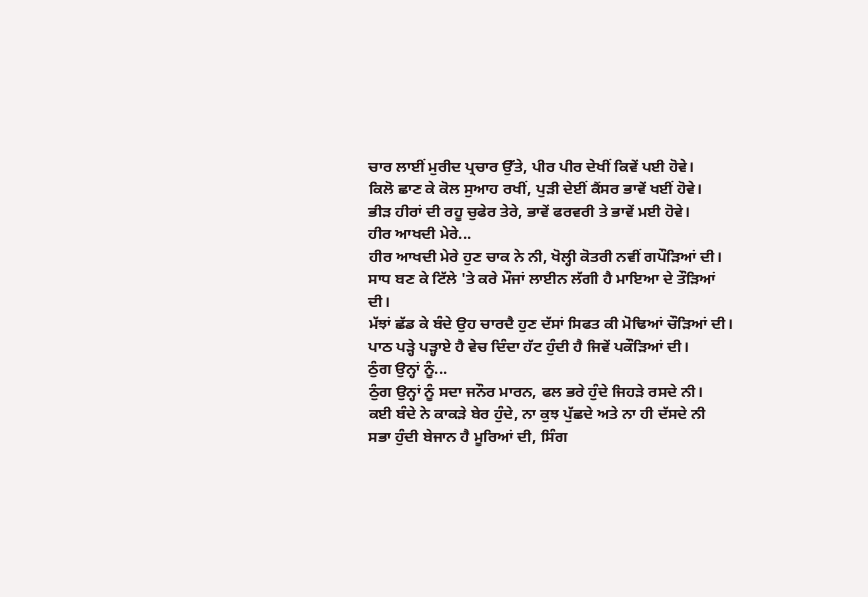ਚਾਰ ਲਾਈਂ ਮੁਰੀਦ ਪ੍ਰਚਾਰ ਉੱਤੇ, ਪੀਰ ਪੀਰ ਦੇਖੀਂ ਕਿਵੇਂ ਪਈ ਹੋਵੇ।
ਕਿਲੋ ਛਾਣ ਕੇ ਕੋਲ ਸੁਆਹ ਰਖੀਂ, ਪੁੜੀ ਦੇਈਂ ਕੈਂਸਰ ਭਾਵੇਂ ਖਈਂ ਹੋਵੇ।
ਭੀੜ ਹੀਰਾਂ ਦੀ ਰਹੂ ਚੁਫੇਰ ਤੇਰੇ, ਭਾਵੇਂ ਫਰਵਰੀ ਤੇ ਭਾਵੇਂ ਮਈ ਹੋਵੇ।
ਹੀਰ ਆਖਦੀ ਮੇਰੇ...
ਹੀਰ ਆਖਦੀ ਮੇਰੇ ਹੁਣ ਚਾਕ ਨੇ ਨੀ, ਖੋਲ੍ਹੀ ਕੋਤਰੀ ਨਵੀਂ ਗਪੌੜਿਆਂ ਦੀ।
ਸਾਧ ਬਣ ਕੇ ਟਿੱਲੇ 'ਤੇ ਕਰੇ ਮੌਜਾਂ ਲਾਈਨ ਲੱਗੀ ਹੈ ਮਾਇਆ ਦੇ ਤੌੜਿਆਂ ਦੀ।
ਮੱਝਾਂ ਛੱਡ ਕੇ ਬੰਦੇ ਉਹ ਚਾਰਦੈ ਹੁਣ ਦੱਸਾਂ ਸਿਫਤ ਕੀ ਮੋਢਿਆਂ ਚੌੜਿਆਂ ਦੀ।
ਪਾਠ ਪੜ੍ਹੇ ਪੜ੍ਹਾਏ ਹੈ ਵੇਚ ਦਿੰਦਾ ਹੱਟ ਹੁੰਦੀ ਹੈ ਜਿਵੇਂ ਪਕੌੜਿਆਂ ਦੀ।
ਠੁੰਗ ਉਨ੍ਹਾਂ ਨੂੰ...
ਠੁੰਗ ਉਨ੍ਹਾਂ ਨੂੰ ਸਦਾ ਜਨੌਰ ਮਾਰਨ, ਫਲ ਭਰੇ ਹੁੰਦੇ ਜਿਹੜੇ ਰਸਦੇ ਨੀ।
ਕਈ ਬੰਦੇ ਨੇ ਕਾਕੜੇ ਬੇਰ ਹੁੰਦੇ, ਨਾ ਕੁਝ ਪੁੱਛਦੇ ਅਤੇ ਨਾ ਹੀ ਦੱਸਦੇ ਨੀ
ਸਭਾ ਹੁੰਦੀ ਬੇਜਾਨ ਹੈ ਮੂਰਿਆਂ ਦੀ, ਸਿੰਗ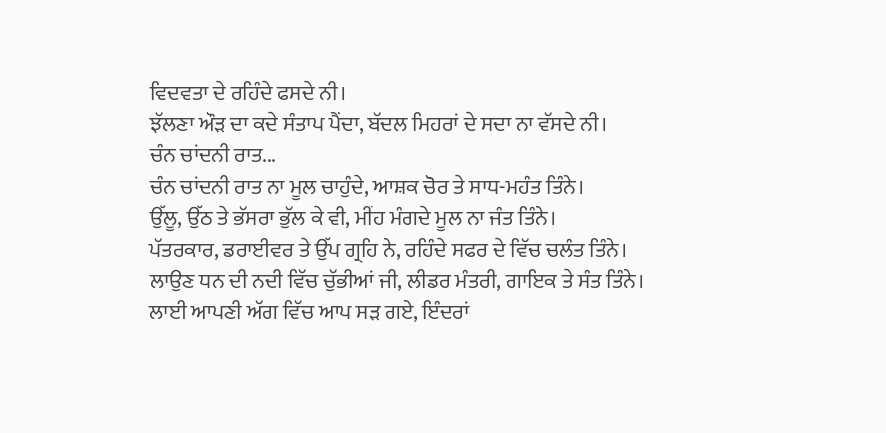ਵਿਦਵਤਾ ਦੇ ਰਹਿੰਦੇ ਫਸਦੇ ਨੀ।
ਝੱਲਣਾ ਔੜ ਦਾ ਕਦੇ ਸੰਤਾਪ ਪੈਂਦਾ, ਬੱਦਲ ਮਿਹਰਾਂ ਦੇ ਸਦਾ ਨਾ ਵੱਸਦੇ ਨੀ।
ਚੰਨ ਚਾਂਦਨੀ ਰਾਤ...
ਚੰਨ ਚਾਂਦਨੀ ਰਾਤ ਨਾ ਮੂਲ ਚਾਹੁੰਦੇ, ਆਸ਼ਕ ਚੋਰ ਤੇ ਸਾਧ-ਮਹੰਤ ਤਿੰਨੇ।
ਉੱਲੂ, ਉੱਠ ਤੇ ਭੱਸਰਾ ਭੁੱਲ ਕੇ ਵੀ, ਮੀਂਹ ਮੰਗਦੇ ਮੂਲ ਨਾ ਜੰਤ ਤਿੰਨੇ।
ਪੱਤਰਕਾਰ, ਡਰਾਈਵਰ ਤੇ ਉੱਪ ਗ੍ਰਹਿ ਨੇ, ਰਹਿੰਦੇ ਸਫਰ ਦੇ ਵਿੱਚ ਚਲੰਤ ਤਿੰਨੇ।
ਲਾਉਣ ਧਨ ਦੀ ਨਦੀ ਵਿੱਚ ਚੁੱਭੀਆਂ ਜੀ, ਲੀਡਰ ਮੰਤਰੀ, ਗਾਇਕ ਤੇ ਸੰਤ ਤਿੰਨੇ।
ਲਾਈ ਆਪਣੀ ਅੱਗ ਵਿੱਚ ਆਪ ਸੜ ਗਏ, ਇੰਦਰਾਂ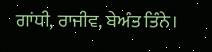ਗਾਂਧੀ, ਰਾਜੀਵ, ਬੇਅੰਤ ਤਿੰਨੇ।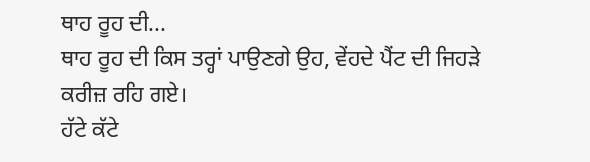ਥਾਹ ਰੂਹ ਦੀ...
ਥਾਹ ਰੂਹ ਦੀ ਕਿਸ ਤਰ੍ਹਾਂ ਪਾਉਣਗੇ ਉਹ, ਵੇਂਹਦੇ ਪੈਂਟ ਦੀ ਜਿਹੜੇ ਕਰੀਜ਼ ਰਹਿ ਗਏ।
ਹੱਟੇ ਕੱਟੇ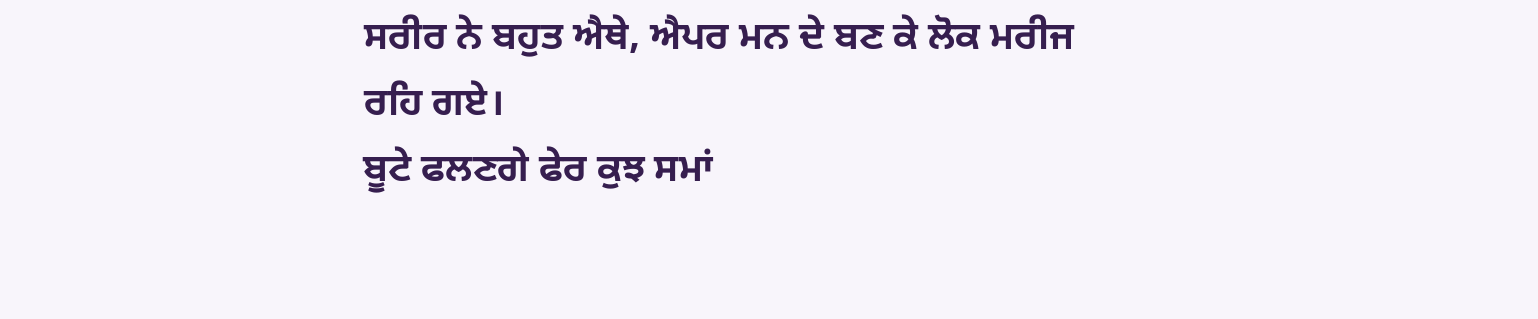ਸਰੀਰ ਨੇ ਬਹੁਤ ਐਥੇ, ਐਪਰ ਮਨ ਦੇ ਬਣ ਕੇ ਲੋਕ ਮਰੀਜ ਰਹਿ ਗਏ।
ਬੂਟੇ ਫਲਣਗੇ ਫੇਰ ਕੁਝ ਸਮਾਂ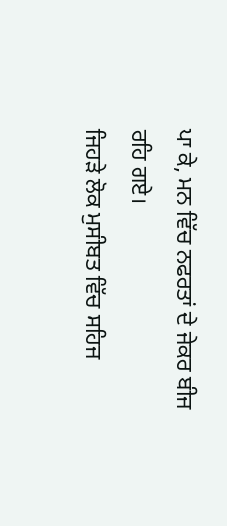ਪਾ ਕੇ, ਮਨ ਵਿੱਚ ਨਫਰਤਾਂ ਦੇ ਜੇਕਰ ਬੀਜ ਰਹਿ ਗਏ।
ਜਿਹੜੇ ਲੋਕ ਮੁਸੀਬਤ ਵਿੱਚ ਸਹਿਜ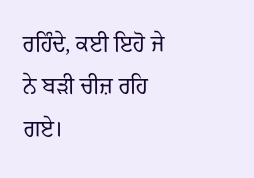ਰਹਿੰਦੇ, ਕਈ ਇਹੋ ਜੇ ਨੇ ਬੜੀ ਚੀਜ਼ ਰਹਿ ਗਏ।